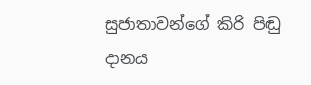සුජාතාවන්ගේ කිරි පිඬු දානය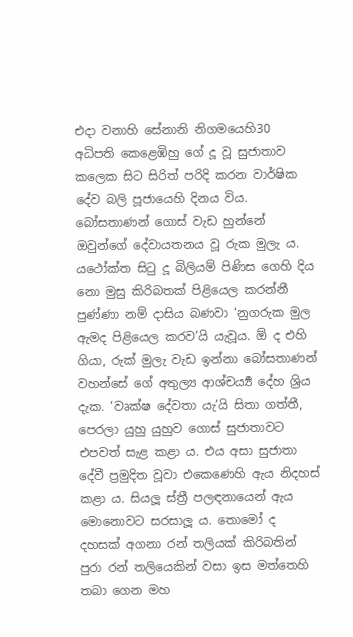එදා වනාහි සේනානි නිගමයෙහි30 අධිපති කෙළෙඹිහු ගේ දූ වූ සුජාතාව කලෙක සිට සිරිත් පරිදි කරන වාර්ෂික දේව බලි පූජායෙහි දිනය විය. බෝසතාණන් ගොස් වැඩ හුන්නේ ඔවුන්ගේ දේවායතනය වූ රුක මුලැ ය. යථෝක්ත සිටු දූ බිලියම් පිණිස ගෙහි දිය නො මුසු කිරිබතක් පිළියෙල කරන්නී පුණ්ණා නම් දාසිය බණවා ‘නුගරුක මුල ඇමද පිළියෙල කරව’යි යැවූය. ඕ ද එහි ගියා, රුක් මුලැ වැඩ ඉන්නා බෝසතාණන් වහන්සේ ගේ අතුල්‍ය ආශ්චර්‍ය්‍ය දේහ ශ්‍රිය දැක. ‘වෘක්ෂ දේවතා යැ’යි සිතා ගත්තී, පෙරලා යුහු යුහුව ගොස් සුජාතාවට එපවත් සැළ කළා ය. එය අසා සුජාතා දේවී ප්‍රමුදිත වූවා එකෙණෙහි ඇය නිදහස් කළා ය. සියලූ ස්ත්‍රී පලඳනායෙන් ඇය මොනොවට සරසාලූ ය. තොමෝ ද දහසක් අගනා රන් තලියක් කිරිබතින් පුරා රන් තලියෙකින් වසා ඉස මත්තෙහි තබා ගෙන මහ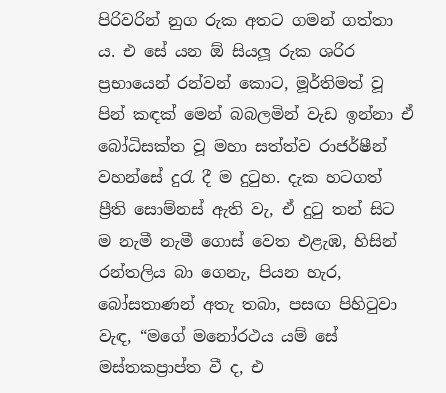පිරිවරින් නුග රුක අතට ගමන් ගත්තා ය. එ සේ යන ඕ සියලූ රුක ශරිර ප්‍රභායෙන් රන්වන් කොට, මූර්තිමත් වූ පින් කඳක් මෙන් බබලමින් වැඩ ඉන්නා ඒ බෝධිසක්ත වූ මහා සත්ත්ව රාජර්ෂීන් වහන්සේ දුරැ දී ම දුටුහ. දැක හටගත් ප්‍රීති සොම්නස් ඇති වැ, ඒ දුටු තන් සිට ම නැමී නැමී ගොස් වෙත එළැඹ, හිසින් රන්තලිය බා ගෙනැ, පියන හැර, බෝසතාණන් අතැ තබා, පසඟ පිහිටුවා වැඳ, “මගේ මනෝරථය යම් සේ මස්තකප්‍රාප්ත වී ද, එ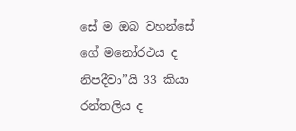සේ ම ඔබ වහන්සේ ගේ මනෝරථය ද නිපදීවා”යි 33 කියා රන්තලිය ද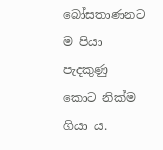බෝසතාණනට ම පියා පැදකුණු කොට නික්ම ගියා ය.